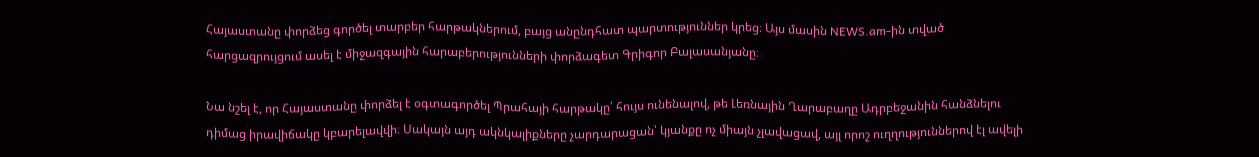Հայաստանը փորձեց գործել տարբեր հարթակներում, բայց անընդհատ պարտություններ կրեց։ Այս մասին NEWS.am-ին տված հարցազրույցում ասել է միջազգային հարաբերությունների փորձագետ Գրիգոր Բալասանյանը։

Նա նշել է, որ Հայաստանը փորձել է օգտագործել Պրահայի հարթակը՝ հույս ունենալով, թե Լեռնային Ղարաբաղը Ադրբեջանին հանձնելու դիմաց իրավիճակը կբարելավվի։ Սակայն այդ ակնկալիքները չարդարացան՝ կյանքը ոչ միայն չլավացավ, այլ որոշ ուղղություններով էլ ավելի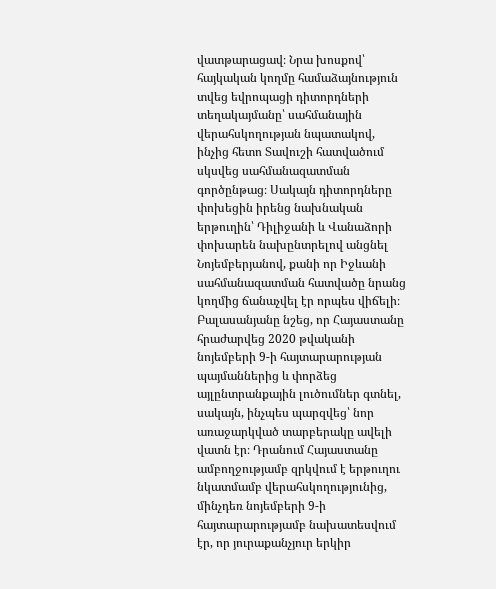վատթարացավ։ Նրա խոսքով՝ հայկական կողմը համաձայնություն տվեց եվրոպացի դիտորդների տեղակայմանը՝ սահմանային վերահսկողության նպատակով, ինչից հետո Տավուշի հատվածում սկսվեց սահմանազատման գործընթաց։ Սակայն դիտորդները փոխեցին իրենց նախնական երթուղին՝ Դիլիջանի և Վանաձորի փոխարեն նախընտրելով անցնել Նոյեմբերյանով, քանի որ Իջևանի սահմանազատման հատվածը նրանց կողմից ճանաչվել էր որպես վիճելի։ Բալասանյանը նշեց, որ Հայաստանը հրաժարվեց 2020 թվականի նոյեմբերի 9-ի հայտարարության պայմաններից և փորձեց այլընտրանքային լուծումներ գտնել, սակայն, ինչպես պարզվեց՝ նոր առաջարկված տարբերակը ավելի վատն էր։ Դրանում Հայաստանը ամբողջությամբ զրկվում է երթուղու նկատմամբ վերահսկողությունից, մինչդեռ նոյեմբերի 9-ի հայտարարությամբ նախատեսվում էր, որ յուրաքանչյուր երկիր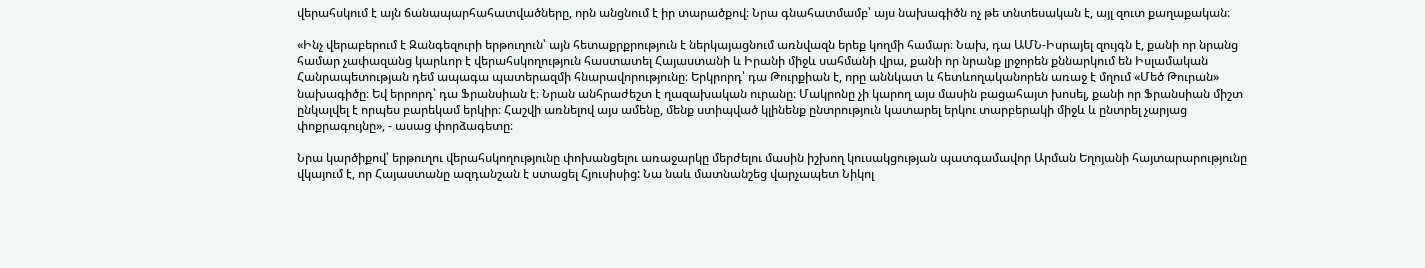վերահսկում է այն ճանապարհահատվածները, որն անցնում է իր տարածքով։ Նրա գնահատմամբ՝ այս նախագիծն ոչ թե տնտեսական է, այլ զուտ քաղաքական։

«Ինչ վերաբերում է Զանգեզուրի երթուղուն՝ այն հետաքրքրություն է ներկայացնում առնվազն երեք կողմի համար։ Նախ, դա ԱՄՆ-Իսրայել զույգն է, քանի որ նրանց համար չափազանց կարևոր է վերահսկողություն հաստատել Հայաստանի և Իրանի միջև սահմանի վրա, քանի որ նրանք լրջորեն քննարկում են Իսլամական Հանրապետության դեմ ապագա պատերազմի հնարավորությունը։ Երկրորդ՝ դա Թուրքիան է, որը աննկատ և հետևողականորեն առաջ է մղում «Մեծ Թուրան» նախագիծը։ Եվ երրորդ՝ դա Ֆրանսիան է։ Նրան անհրաժեշտ է ղազախական ուրանը։ Մակրոնը չի կարող այս մասին բացահայտ խոսել, քանի որ Ֆրանսիան միշտ ընկալվել է որպես բարեկամ երկիր։ Հաշվի առնելով այս ամենը, մենք ստիպված կլինենք ընտրություն կատարել երկու տարբերակի միջև և ընտրել չարյաց փոքրագույնը», - ասաց փորձագետը։

Նրա կարծիքով՝ երթուղու վերահսկողությունը փոխանցելու առաջարկը մերժելու մասին իշխող կուսակցության պատգամավոր Արման Եղոյանի հայտարարությունը վկայում է, որ Հայաստանը ազդանշան է ստացել Հյուսիսից: Նա նաև մատնանշեց վարչապետ Նիկոլ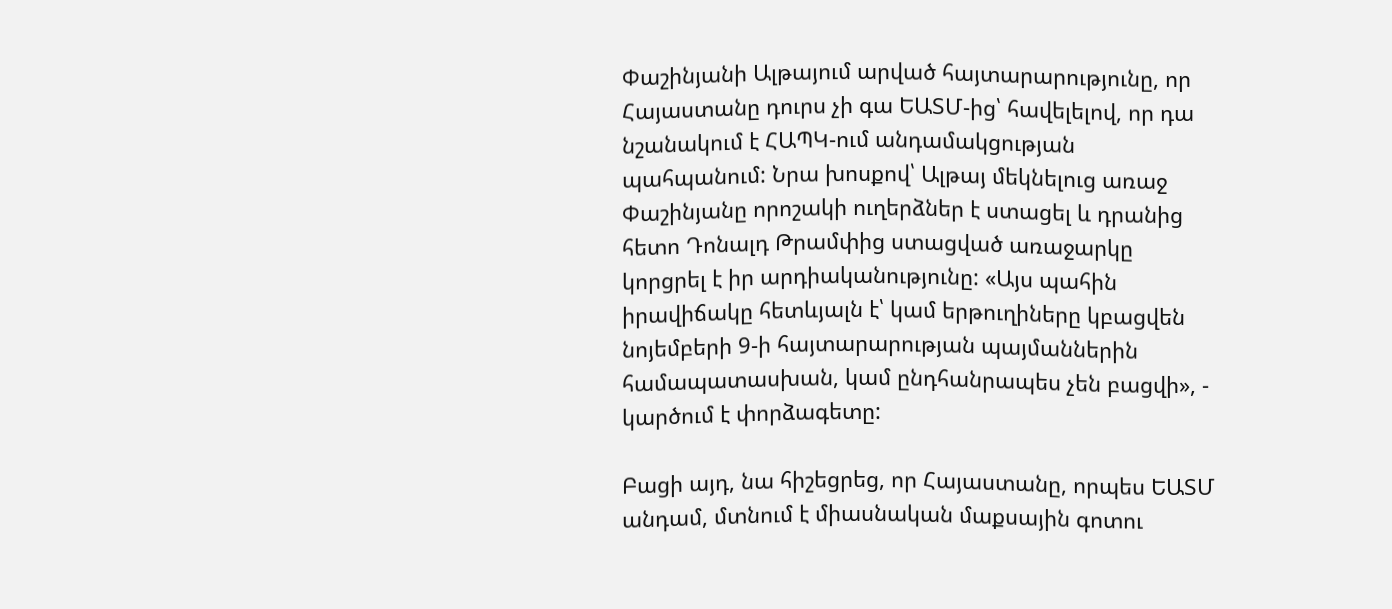Փաշինյանի Ալթայում արված հայտարարությունը, որ Հայաստանը դուրս չի գա ԵԱՏՄ-ից՝ հավելելով, որ դա նշանակում է ՀԱՊԿ-ում անդամակցության պահպանում: Նրա խոսքով՝ Ալթայ մեկնելուց առաջ Փաշինյանը որոշակի ուղերձներ է ստացել և դրանից հետո Դոնալդ Թրամփից ստացված առաջարկը կորցրել է իր արդիականությունը: «Այս պահին իրավիճակը հետևյալն է՝ կամ երթուղիները կբացվեն նոյեմբերի 9-ի հայտարարության պայմաններին համապատասխան, կամ ընդհանրապես չեն բացվի», - կարծում է փորձագետը:

Բացի այդ, նա հիշեցրեց, որ Հայաստանը, որպես ԵԱՏՄ անդամ, մտնում է միասնական մաքսային գոտու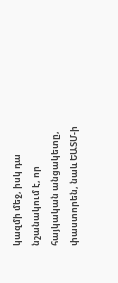կազմի մեջ, իսկ դա նշանակում է, որ հայկական անցակետը, փաստորեն, նաև ԵԱՏՄ-ի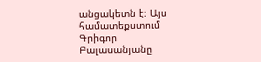անցակետն է։ Այս համատեքստում Գրիգոր Բալասանյանը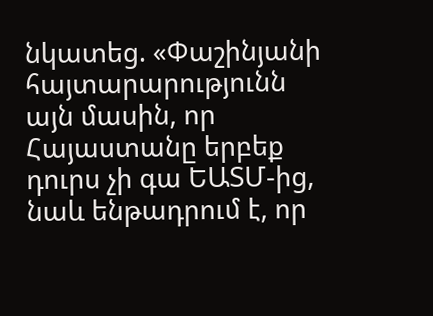նկատեց. «Փաշինյանի հայտարարությունն այն մասին, որ Հայաստանը երբեք դուրս չի գա ԵԱՏՄ-ից, նաև ենթադրում է, որ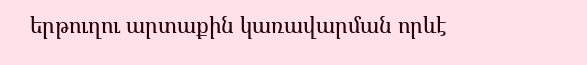երթուղու արտաքին կառավարման որևէ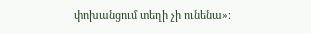փոխանցում տեղի չի ունենա»։